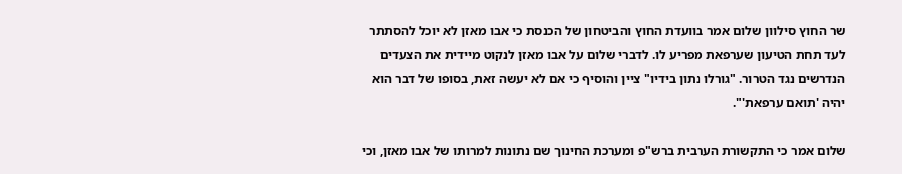שר החוץ סילוון שלום אמר בוועדת החוץ והביטחון של הכנסת כי אבו מאזן לא יוכל להסתתר לעד תחת הטיעון שערפאת מפריע לו. לדברי שלום על אבו מאזן לנקוט מיידית את הצעדים הנדרשים נגד הטרור. "גורלו נתון בידיו" ציין והוסיף כי אם לא יעשה זאת, בסופו של דבר הוא יהיה 'תואם ערפאת'".

שלום אמר כי התקשורת הערבית ברש"פ ומערכת החינוך שם נתונות למרותו של אבו מאזן, וכי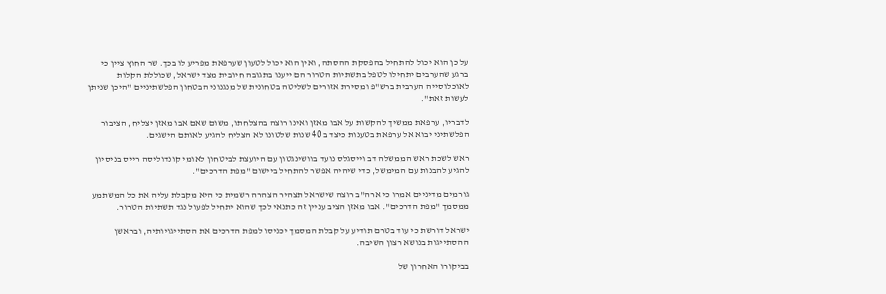על כן הוא יכול להתחיל בהפסקת ההסתה, ואין הוא יכול לטעון שערפאת מפריע לו בכך. שר החוץ ציין כי ברגע שהערבים יתחילו לטפל בתשתיות הטרור הם ייענו בתגובה חיובית מצד ישראל, שכוללת הקלות לאוכלוסייה הערבית ברש"פ ומסירת אזורים לשליטה בטחונית של מנגנוני הבטחון הפלשתיניים "היכן שניתן לעשות זאת".

לדבריו, ערפאת ממשיך להקשות על אבו מאזן ואינו רוצה בהצלחתו, משום שאם אבו מאזן יצליח, הציבור הפלשתיני יבוא אל ערפאת בטענות כיצד ב 40 שנות שלטונו לא הצליח להגיע לאותם הישגים.

ראש לשכת ראש הממשלה דב וייסגלס נועד בוושינגטון עם היועצת לביטחון לאומי קונדוליסה רייס בניסיון להגיע להבנות עם המימשל, כדי שיהיה אפשר להתחיל ביישום "מפת הדרכים".

גורמים מדיניים אמרו כי ארה"ב רוצה שישראל תצהיר הצהרה רשמית כי היא מקבלת עליה את כל המשתמע ממסמך "מפת הדרכים". אבו מאזן הציב עניין זה כתנאי לכך שהוא יתחיל לפעול נגד תשתיות הטרור.

ישראל דורשת כי עוד בטרם תודיע על קבלת המסמך יכניסו למפת הדרכים את הסתייגויותיה, ובראשן ההסתייגות בנושא רצון השיבה.

בביקורו האחרון של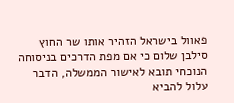פאוול בישראל הזהיר אותו שר החוץ סילבן שלום כי אם מפת הדרכים בניסוחה הנוכחי תובא לאישור הממשלה, הדבר עלול להביא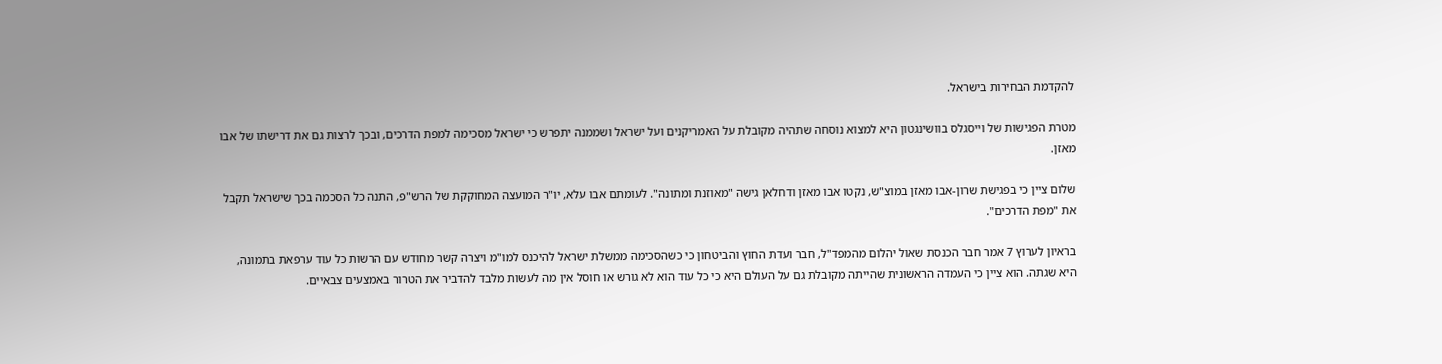להקדמת הבחירות בישראל.

מטרת הפגישות של וייסגלס בוושינגטון היא למצוא נוסחה שתהיה מקובלת על האמריקנים ועל ישראל ושממנה יתפרש כי ישראל מסכימה למפת הדרכים, ובכך לרצות גם את דרישתו של אבו מאזן.

שלום ציין כי בפגישת שרון-אבו מאזן במוצ"ש, נקטו אבו מאזן ודחלאן גישה "מאוזנת ומתונה". לעומתם אבו עלא, יו"ר המועצה המחוקקת של הרש"פ, התנה כל הסכמה בכך שישראל תקבל את "מפת הדרכים".

בראיון לערוץ 7 אמר חבר הכנסת שאול יהלום מהמפד"ל, חבר ועדת החוץ והביטחון כי כשהסכימה ממשלת ישראל להיכנס למו"מ ויצרה קשר מחודש עם הרשות כל עוד ערפאת בתמונה, היא שגתה. הוא ציין כי העמדה הראשונית שהייתה מקובלת גם על העולם היא כי כל עוד הוא לא גורש או חוסל אין מה לעשות מלבד להדביר את הטרור באמצעים צבאיים.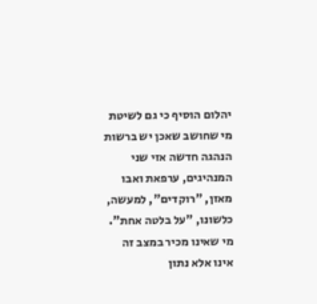יהלום הוסיף כי גם לשיטת מי שחושב שאכן יש ברשות הנהגה חדשה אזי שני המנהיגים, ערפאת ואבו מאזן, "רוקדים", למעשה, כלשונו, "על בלטה אחת". מי שאינו מכיר במצב זה אינו אלא נתון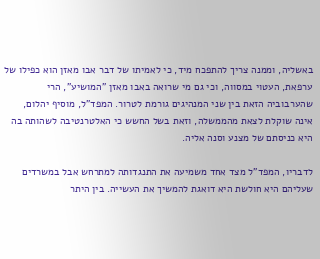באשליה, וממנה צריך להתפכח מיד, כי לאמיתו של דבר אבו מאזן הוא כפילו של ערפאת, העטוי במסווה, וכי גם מי שרואה באבו מאזן "המושיע", הרי שהערבוביה הזאת בין שני המנהיגים גורמת לטרור. המפד"ל, מוסיף יהלום, אינה שוקלת לצאת מהממשלה, וזאת בשל החשש כי האלטרנטיבה לשהותה בה היא כניסתם של מצנע וסנה אליה.

לדבריו, המפד"ל מצד אחד משמיעה את התנגדותה למתרחש אבל במשרדים שעליהם היא חולשת היא דואגת להמשיך את העשייה. בין היתר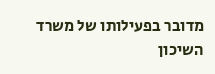מדובר בפעילותו של משרד השיכון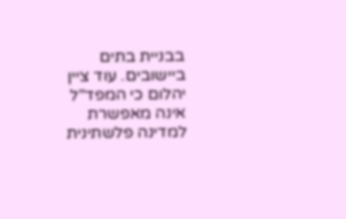בבניית בתים ביישובים. עוד ציין יהלום כי המפד"ל אינה מאפשרת למדינה פלשתינית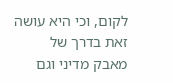לקום, וכי היא עושה זאת בדרך של מאבק מדיני וגם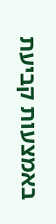באמצעות קביעת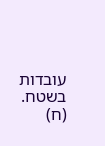עובדות בשטח. (ח)